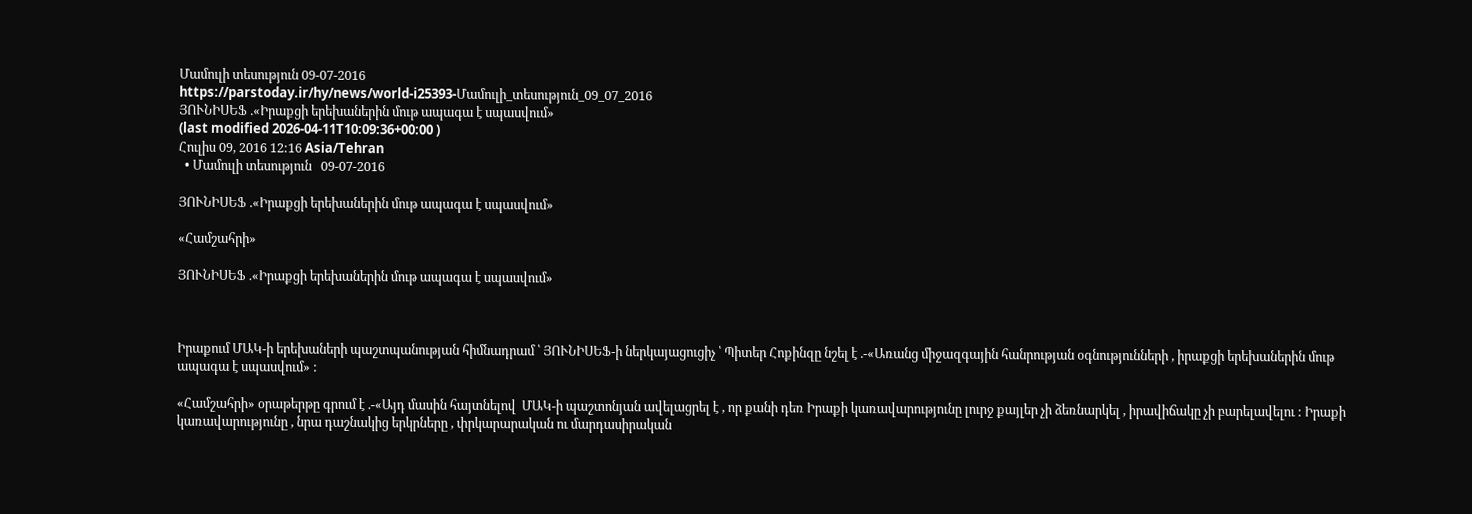Մամուլի տեսություն 09-07-2016
https://parstoday.ir/hy/news/world-i25393-Մամուլի_տեսություն_09_07_2016
ՅՈՒՆԻՍԵՖ .«Իրաքցի երեխաներին մութ ապագա է սպասվում»
(last modified 2026-04-11T10:09:36+00:00 )
Հուլիս 09, 2016 12:16 Asia/Tehran
  • Մամուլի տեսություն   09-07-2016

ՅՈՒՆԻՍԵՖ .«Իրաքցի երեխաներին մութ ապագա է սպասվում»

«Համշահրի»

ՅՈՒՆԻՍԵՖ .«Իրաքցի երեխաներին մութ ապագա է սպասվում»



Իրաքում ՄԱԿ-ի երեխաների պաշտպանության հիմնադրամ ՝ ՅՈՒՆԻՍԵՖ-ի ներկայացուցիչ ՝ Պիտեր Հոքինզը նշել է .-«Առանց միջազգային հանրության օգնությունների , իրաքցի երեխաներին մութ ապագա է սպասվում» :

«Համշահրի» օրաթերթը գրում է .-«Այդ մասին հայտնելով  ՄԱԿ-ի պաշտոնյան ավելացրել է , որ քանի դեռ Իրաքի կառավարությունը լուրջ քայլեր չի ձեռնարկել , իրավիճակը չի բարելավելու : Իրաքի կառավարությունը , նրա դաշնակից երկրները , փրկարարական ու մարդասիրական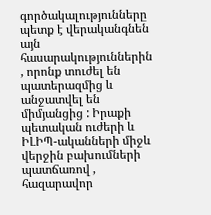գործակալությունները պետք է վերականգնեն այն հասարակություններին , որոնք տուժել են պատերազմից և անջատվել են միմյանցից : Իրաքի պետական ուժերի և ԻԼԻՊ-ականների միջև վերջին բախումների պատճառով , հազարավոր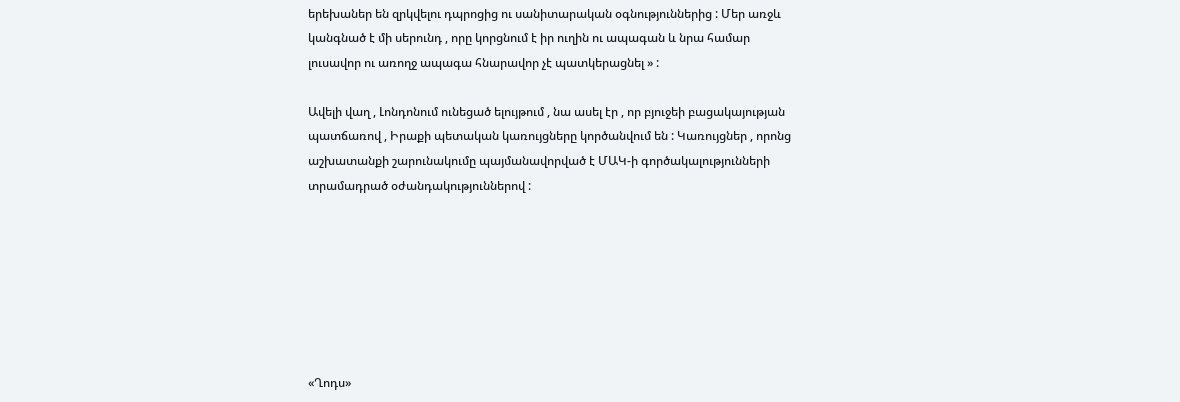երեխաներ են զրկվելու դպրոցից ու սանիտարական օգնություններից : Մեր առջև կանգնած է մի սերունդ , որը կորցնում է իր ուղին ու ապագան և նրա համար լուսավոր ու առողջ ապագա հնարավոր չէ պատկերացնել » :

Ավելի վաղ , Լոնդոնում ունեցած ելույթում , նա ասել էր , որ բյուջեի բացակայության պատճառով , Իրաքի պետական կառույցները կործանվում են : Կառույցներ , որոնց աշխատանքի շարունակումը պայմանավորված է ՄԱԿ-ի գործակալությունների տրամադրած օժանդակություններով :







«Ղոդս»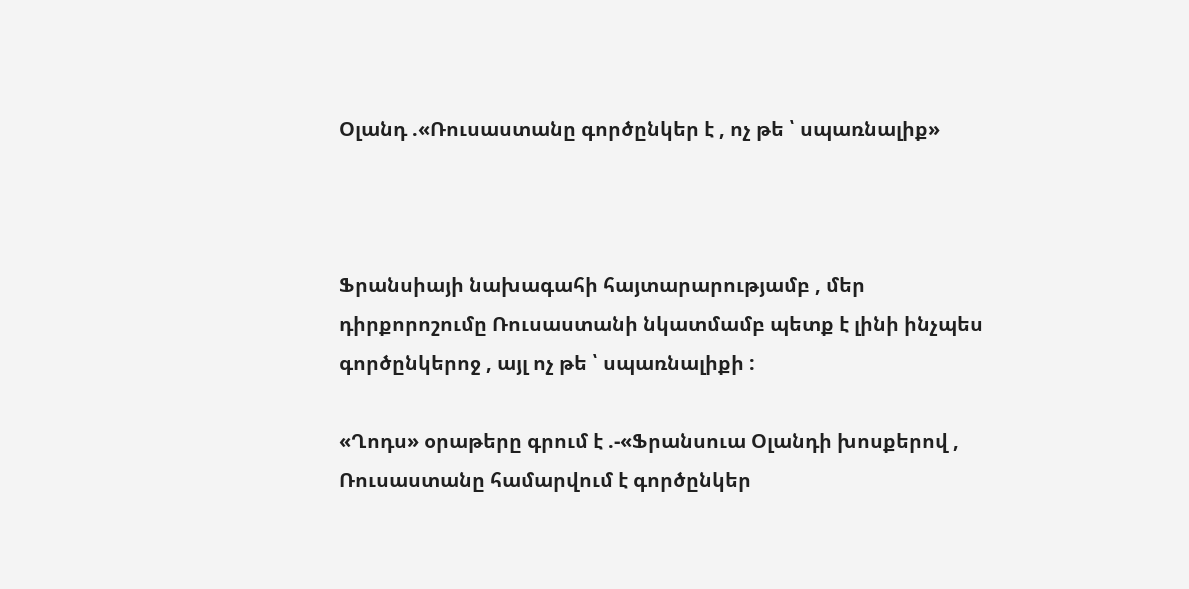Օլանդ .«Ռուսաստանը գործընկեր է , ոչ թե ՝ սպառնալիք»



Ֆրանսիայի նախագահի հայտարարությամբ , մեր դիրքորոշումը Ռուսաստանի նկատմամբ պետք է լինի ինչպես գործընկերոջ , այլ ոչ թե ՝ սպառնալիքի :

«Ղոդս» օրաթերը գրում է .-«Ֆրանսուա Օլանդի խոսքերով , Ռուսաստանը համարվում է գործընկեր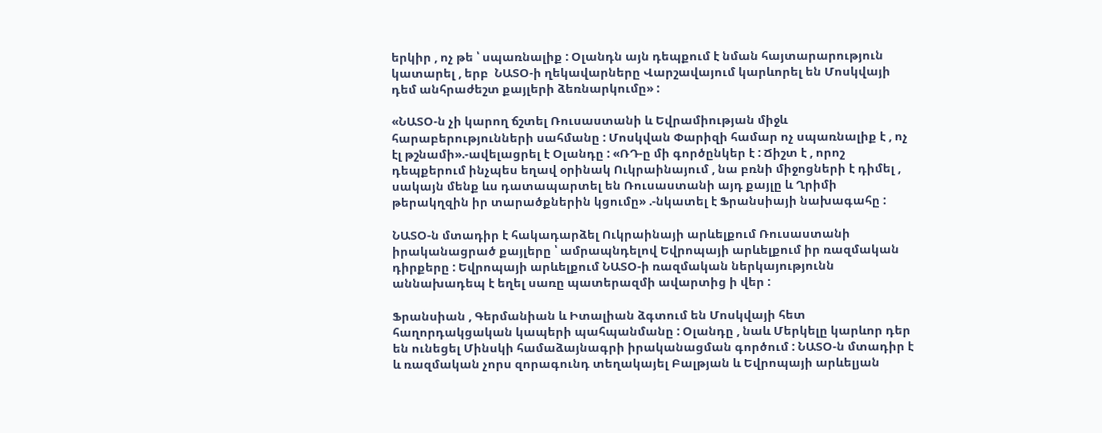երկիր , ոչ թե ՝ սպառնալիք : Օլանդն այն դեպքում է նման հայտարարություն կատարել , երբ  ՆԱՏՕ-ի ղեկավարները Վարշավայում կարևորել են Մոսկվայի դեմ անհրաժեշտ քայլերի ձեռնարկումը» :

«ՆԱՏՕ-ն չի կարող ճշտել Ռուսաստանի և Եվրամիության միջև հարաբերությունների սահմանը : Մոսկվան Փարիզի համար ոչ սպառնալիք է , ոչ էլ թշնամի».-ավելացրել է Օլանդը : «ՌԴ-ը մի գործընկեր է : Ճիշտ է , որոշ դեպքերում ինչպես եղավ օրինակ Ուկրաինայում , նա բռնի միջոցների է դիմել , սակայն մենք ևս դատապարտել են Ռուսաստանի այդ քայլը և Ղրիմի թերակղզին իր տարածքներին կցումը» .-նկատել է Ֆրանսիայի նախագահը :

ՆԱՏՕ-ն մտադիր է հակադարձել Ուկրաինայի արևելքում Ռուսաստանի իրականացրած քայլերը ՝ ամրապնդելով Եվրոպայի արևելքում իր ռազմական դիրքերը : Եվրոպայի արևելքում ՆԱՏՕ-ի ռազմական ներկայությունն աննախադեպ է եղել սառը պատերազմի ավարտից ի վեր :

Ֆրանսիան , Գերմանիան և Իտալիան ձգտում են Մոսկվայի հետ հաղորդակցական կապերի պահպանմանը : Օլանդը , նաև Մերկելը կարևոր դեր են ունեցել Մինսկի համաձայնագրի իրականացման գործում : ՆԱՏՕ-ն մտադիր է և ռազմական չորս զորագունդ տեղակայել Բալթյան և Եվրոպայի արևելյան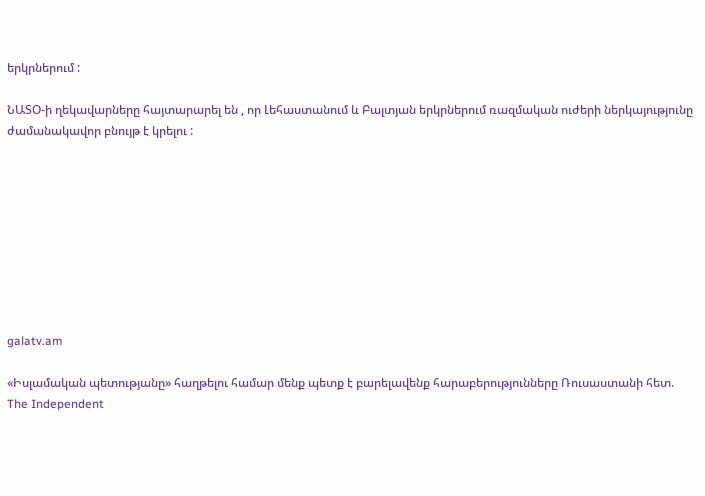երկրներում :

ՆԱՏՕ-ի ղեկավարները հայտարարել են , որ Լեհաստանում և Բալտյան երկրներում ռազմական ուժերի ներկայությունը ժամանակավոր բնույթ է կրելու :









galatv.am

«Իսլամական պետությանը» հաղթելու համար մենք պետք է բարելավենք հարաբերությունները Ռուսաստանի հետ. The Independent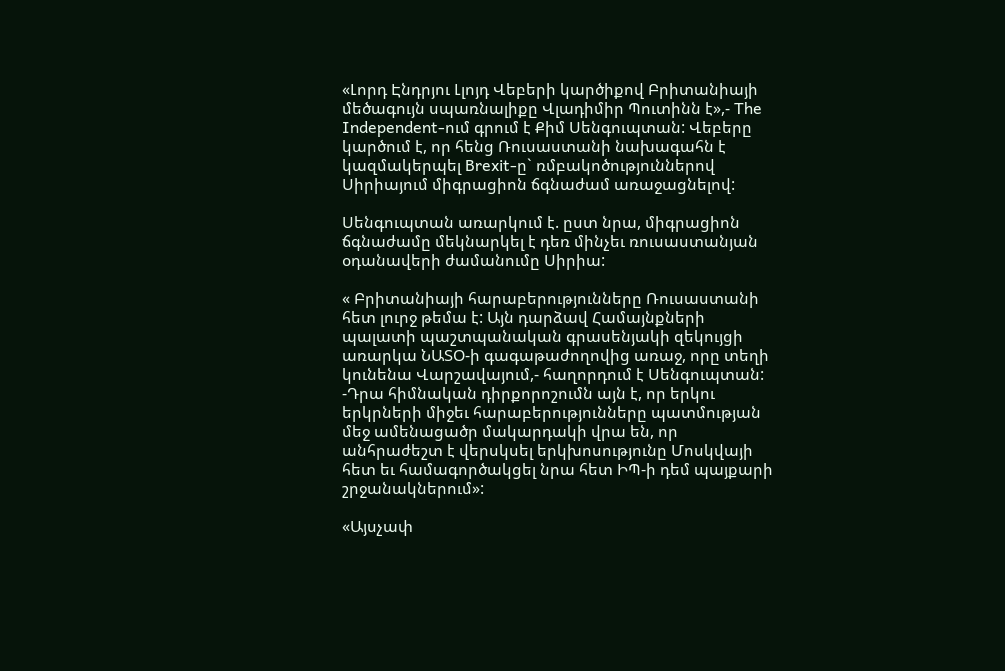«Լորդ Էնդրյու Լլոյդ Վեբերի կարծիքով Բրիտանիայի մեծագույն սպառնալիքը Վլադիմիր Պուտինն է»,- The Independent-ում գրում է Քիմ Սենգուպտան: Վեբերը կարծում է, որ հենց Ռուսաստանի նախագահն է կազմակերպել Brexit-ը` ռմբակոծություններով Սիրիայում միգրացիոն ճգնաժամ առաջացնելով:

Սենգուպտան առարկում է. ըստ նրա, միգրացիոն ճգնաժամը մեկնարկել է դեռ մինչեւ ռուսաստանյան օդանավերի ժամանումը Սիրիա:

« Բրիտանիայի հարաբերությունները Ռուսաստանի հետ լուրջ թեմա է: Այն դարձավ Համայնքների պալատի պաշտպանական գրասենյակի զեկույցի առարկա ՆԱՏՕ-ի գագաթաժողովից առաջ, որը տեղի կունենա Վարշավայում,- հաղորդում է Սենգուպտան: -Դրա հիմնական դիրքորոշումն այն է, որ երկու երկրների միջեւ հարաբերությունները պատմության մեջ ամենացածր մակարդակի վրա են, որ անհրաժեշտ է վերսկսել երկխոսությունը Մոսկվայի հետ եւ համագործակցել նրա հետ ԻՊ-ի դեմ պայքարի շրջանակներում»:

«Այսչափ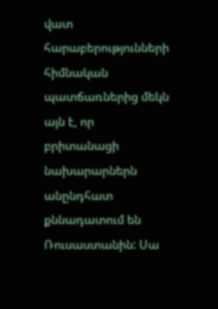վատ հարաբերությունների հիմնական պատճառներից մեկն այն է, որ բրիտանացի նախարարներն անընդհատ քննադատում են Ռուսաստանին: Սա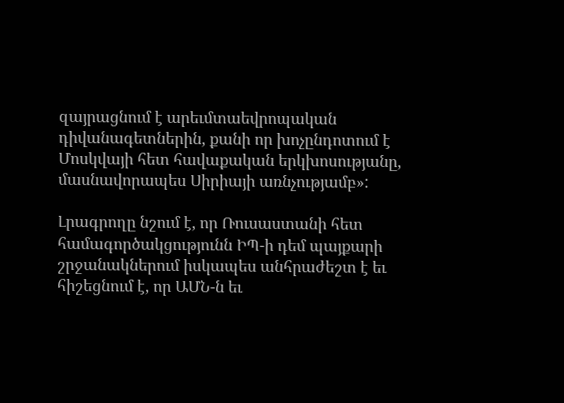զայրացնում է արեւմտաեվրոպական դիվանագետներին, քանի որ խոչընդոտում է Մոսկվայի հետ հավաքական երկխոսությանը, մասնավորապես Սիրիայի առնչությամբ»:

Լրագրողը նշում է, որ Ռուսաստանի հետ համագործակցությունն ԻՊ-ի դեմ պայքարի շրջանակներում իսկապես անհրաժեշտ է եւ հիշեցնում է, որ ԱՄՆ-ն եւ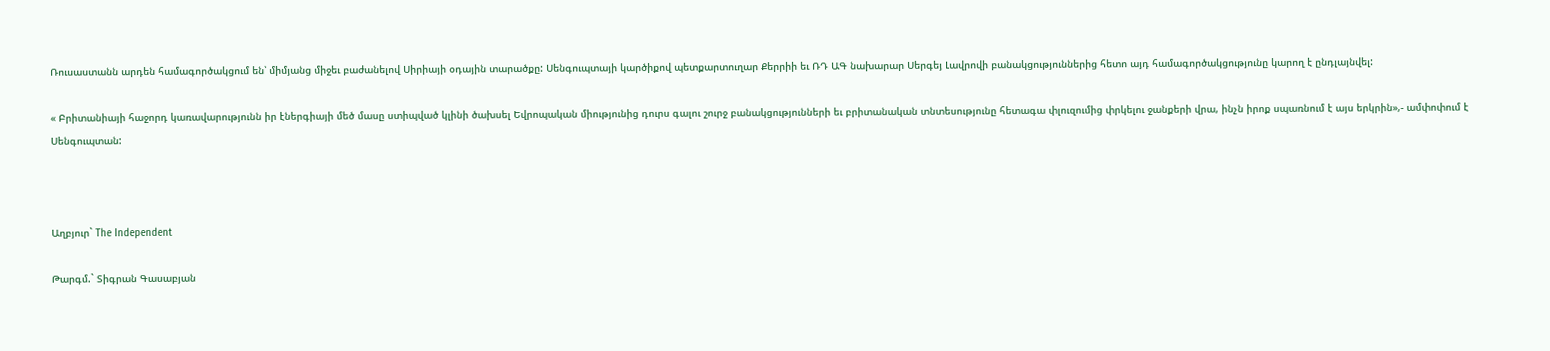Ռուսաստանն արդեն համագործակցում են՝ միմյանց միջեւ բաժանելով Սիրիայի օդային տարածքը: Սենգուպտայի կարծիքով պետքարտուղար Քերրիի եւ ՌԴ ԱԳ նախարար Սերգեյ Լավրովի բանակցություններից հետո այդ համագործակցությունը կարող է ընդլայնվել:

« Բրիտանիայի հաջորդ կառավարությունն իր էներգիայի մեծ մասը ստիպված կլինի ծախսել Եվրոպական միությունից դուրս գալու շուրջ բանակցությունների եւ բրիտանական տնտեսությունը հետագա փլուզումից փրկելու ջանքերի վրա, ինչն իրոք սպառնում է այս երկրին»,- ամփոփում է Սենգուպտան:



Աղբյուր` The Independent

Թարգմ.` Տիգրան Գասաբյան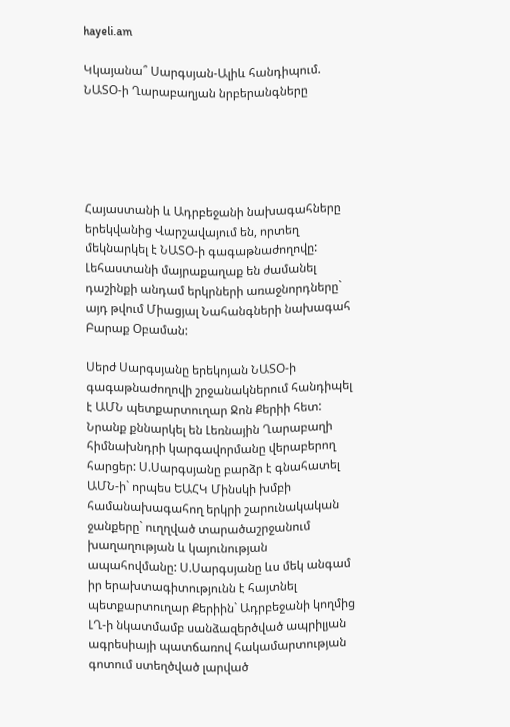hayeli.am

Կկայանա՞ Սարգսյան-Ալիև հանդիպում. ՆԱՏՕ-ի Ղարաբաղյան նրբերանգները





Հայաստանի և Ադրբեջանի նախագահները երեկվանից Վարշավայում են, որտեղ մեկնարկել է ՆԱՏՕ-ի գագաթնաժողովը: Լեհաստանի մայրաքաղաք են ժամանել դաշինքի անդամ երկրների առաջնորդները` այդ թվում Միացյալ Նահանգների նախագահ Բարաք Օբաման:

Սերժ Սարգսյանը երեկոյան ՆԱՏՕ-ի գագաթնաժողովի շրջանակներում հանդիպել է ԱՄՆ պետքարտուղար Ջոն Քերիի հետ: Նրանք քննարկել են Լեռնային Ղարաբաղի հիմնախնդրի կարգավորմանը վերաբերող հարցեր: Ս.Սարգսյանը բարձր է գնահատել ԱՄՆ-ի` որպես ԵԱՀԿ Մինսկի խմբի համանախագահող երկրի շարունակական ջանքերը` ուղղված տարածաշրջանում խաղաղության և կայունության ապահովմանը: Ս.Սարգսյանը ևս մեկ անգամ իր երախտագիտությունն է հայտնել պետքարտուղար Քերիին` Ադրբեջանի կողմից ԼՂ-ի նկատմամբ սանձազերծված ապրիլյան ագրեսիայի պատճառով հակամարտության գոտում ստեղծված լարված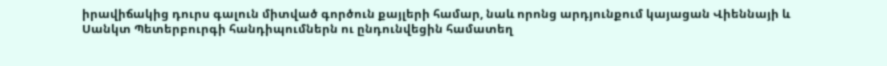իրավիճակից դուրս գալուն միտված գործուն քայլերի համար, նաև որոնց արդյունքում կայացան Վիեննայի և Սանկտ Պետերբուրգի հանդիպումներն ու ընդունվեցին համատեղ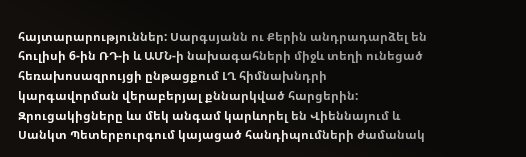հայտարարություններ: Սարգսյանն ու Քերին անդրադարձել են հուլիսի 6-ին ՌԴ-ի և ԱՄՆ-ի նախագահների միջև տեղի ունեցած հեռախոսազրույցի ընթացքում ԼՂ հիմնախնդրի կարգավորման վերաբերյալ քննարկված հարցերին: Զրուցակիցները ևս մեկ անգամ կարևորել են Վիեննայում և Սանկտ Պետերբուրգում կայացած հանդիպումների ժամանակ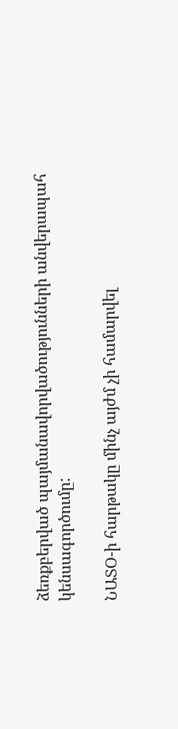ձեռքբերված պայմանավորվածությունների անվերապահ կենսագործումը:

ՆԱՏՕ-ի հարթակը մինչ այժմ չի համարվել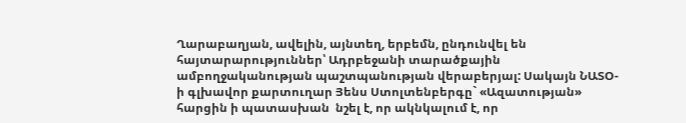Ղարաբաղյան, ավելին, այնտեղ, երբեմն, ընդունվել են հայտարարություններ՝ Ադրբեջանի տարածքային ամբողջականության պաշտպանության վերաբերյալ: Սակայն ՆԱՏՕ-ի գլխավոր քարտուղար Յենս Ստոլտենբերգը` «Ազատության» հարցին ի պատասխան  նշել է, որ ակնկալում է, որ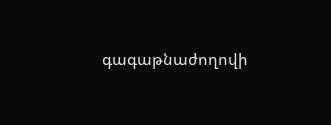գագաթնաժողովի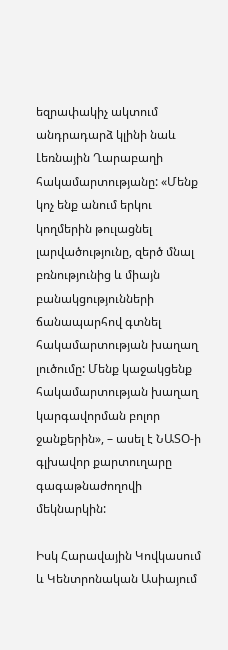եզրափակիչ ակտում անդրադարձ կլինի նաև Լեռնային Ղարաբաղի հակամարտությանը: «Մենք կոչ ենք անում երկու կողմերին թուլացնել լարվածությունը, զերծ մնալ բռնությունից և միայն բանակցությունների ճանապարհով գտնել հակամարտության խաղաղ լուծումը: Մենք կաջակցենք հակամարտության խաղաղ կարգավորման բոլոր ջանքերին», – ասել է ՆԱՏՕ-ի գլխավոր քարտուղարը գագաթնաժողովի մեկնարկին:

Իսկ Հարավային Կովկասում և Կենտրոնական Ասիայում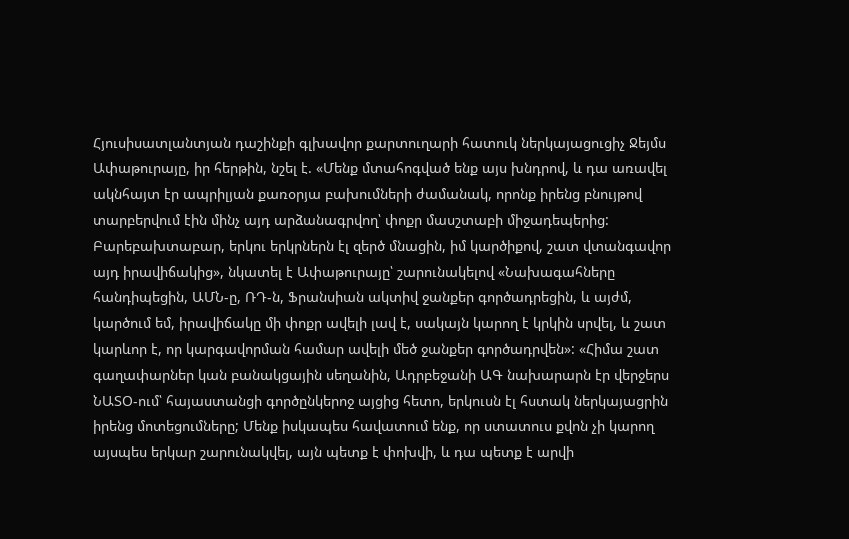Հյուսիսատլանտյան դաշինքի գլխավոր քարտուղարի հատուկ ներկայացուցիչ Ջեյմս Ափաթուրայը, իր հերթին, նշել է. «Մենք մտահոգված ենք այս խնդրով, և դա առավել ակնհայտ էր ապրիլյան քառօրյա բախումների ժամանակ, որոնք իրենց բնույթով տարբերվում էին մինչ այդ արձանագրվող՝ փոքր մասշտաբի միջադեպերից: Բարեբախտաբար, երկու երկրներն էլ զերծ մնացին, իմ կարծիքով, շատ վտանգավոր այդ իրավիճակից», նկատել է Ափաթուրայը՝ շարունակելով «Նախագահները հանդիպեցին, ԱՄՆ-ը, ՌԴ-ն, Ֆրանսիան ակտիվ ջանքեր գործադրեցին, և այժմ, կարծում եմ, իրավիճակը մի փոքր ավելի լավ է, սակայն կարող է կրկին սրվել, և շատ կարևոր է, որ կարգավորման համար ավելի մեծ ջանքեր գործադրվեն»: «Հիմա շատ գաղափարներ կան բանակցային սեղանին, Ադրբեջանի ԱԳ նախարարն էր վերջերս ՆԱՏՕ-ում՝ հայաստանցի գործընկերոջ այցից հետո, երկուսն էլ հստակ ներկայացրին իրենց մոտեցումները; Մենք իսկապես հավատում ենք, որ ստատուս քվոն չի կարող այսպես երկար շարունակվել, այն պետք է փոխվի, և դա պետք է արվի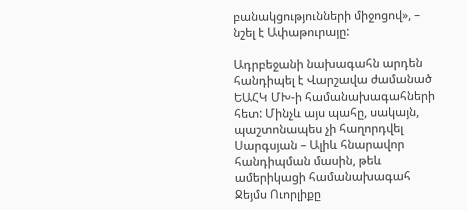բանակցությունների միջոցով», – նշել է Ափաթուրայը:

Ադրբեջանի նախագահն արդեն հանդիպել է Վարշավա ժամանած ԵԱՀԿ ՄԽ-ի համանախագահների հետ: Մինչև այս պահը, սակայն, պաշտոնապես չի հաղորդվել Սարգսյան – Ալիև հնարավոր հանդիպման մասին, թեև ամերիկացի համանախագահ Ջեյմս Ուորլիքը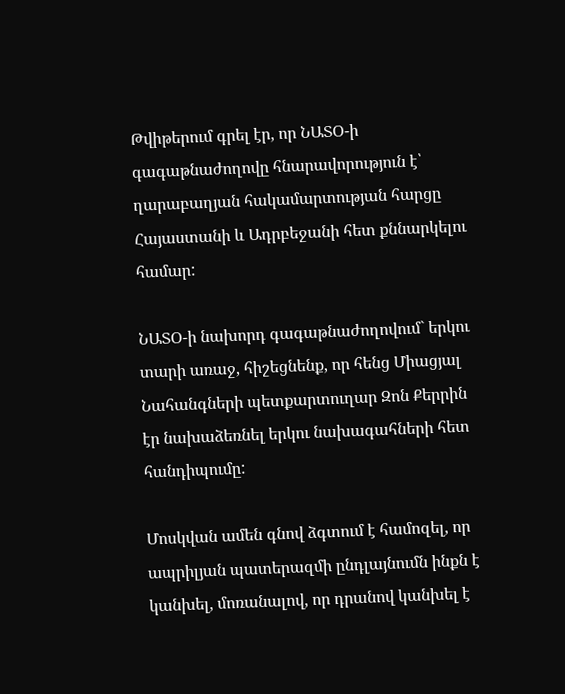Թվիթերում գրել էր, որ ՆԱՏՕ-ի գագաթնաժողովը հնարավորություն է՝ ղարաբաղյան հակամարտության հարցը Հայաստանի և Ադրբեջանի հետ քննարկելու համար:

ՆԱՏՕ-ի նախորդ գագաթնաժողովում` երկու տարի առաջ, հիշեցնենք, որ հենց Միացյալ Նահանգների պետքարտուղար Զոն Քերրին էր նախաձեռնել երկու նախագահների հետ հանդիպումը:

Մոսկվան ամեն գնով ձգտում է համոզել, որ ապրիլյան պատերազմի ընդլայնումն ինքն է կանխել, մոռանալով, որ դրանով կանխել է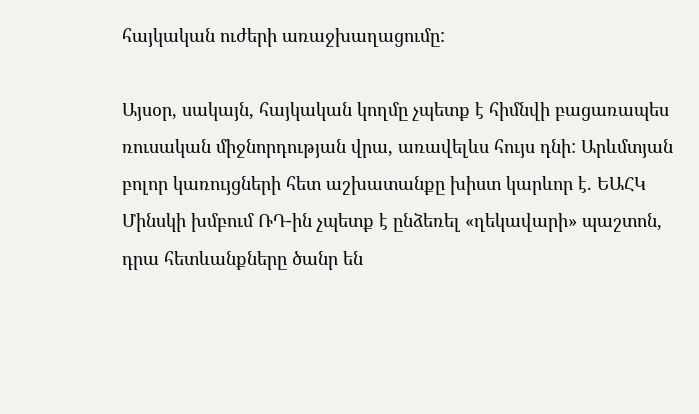հայկական ուժերի առաջխաղացումը:

Այսօր, սակայն, հայկական կողմը չպետք է հիմնվի բացառապես ռուսական միջնորդության վրա, առավելևս հույս դնի: Արևմտյան բոլոր կառույցների հետ աշխատանքը խիստ կարևոր է. ԵԱՀԿ Մինսկի խմբում ՌԴ-ին չպետք է ընձեռել «ղեկավարի» պաշտոն, դրա հետևանքները ծանր են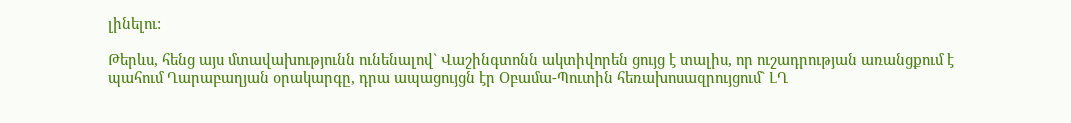լինելու:

Թերևս, հենց այս մտավախությունն ունենալով` Վաշինգտոնն ակտիվորեն ցույց է տալիս, որ ուշադրության առանցքում է պահում Ղարաբաղյան օրակարգը, դրա ապացույցն էր Օբամա-Պուտին հեռախոսազրույցում` ԼՂ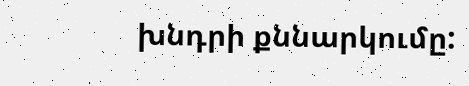խնդրի քննարկումը: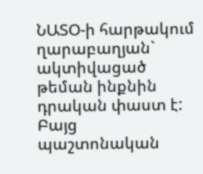ՆԱՏՕ-ի հարթակում ղարաբաղյան` ակտիվացած թեման ինքնին դրական փաստ է: Բայց պաշտոնական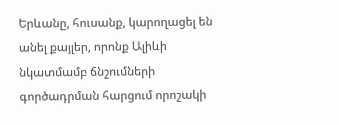Երևանը, հուսանք, կարողացել են անել քայլեր, որոնք Ալիևի նկատմամբ ճնշումների գործադրման հարցում որոշակի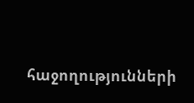հաջողությունների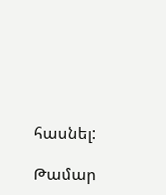հասնել:

Թամար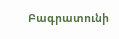Բագրատունի